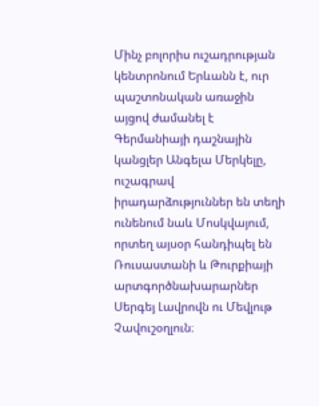Մինչ բոլորիս ուշադրության կենտրոնում Երևանն է, ուր պաշտոնական առաջին այցով ժամանել է Գերմանիայի դաշնային կանցլեր Անգելա Մերկելը, ուշագրավ իրադարձություններ են տեղի ունենում նաև Մոսկվայում, որտեղ այսօր հանդիպել են Ռուսաստանի և Թուրքիայի արտգործնախարարներ Սերգեյ Լավրովն ու Մեվլութ Չավուշօղլուն։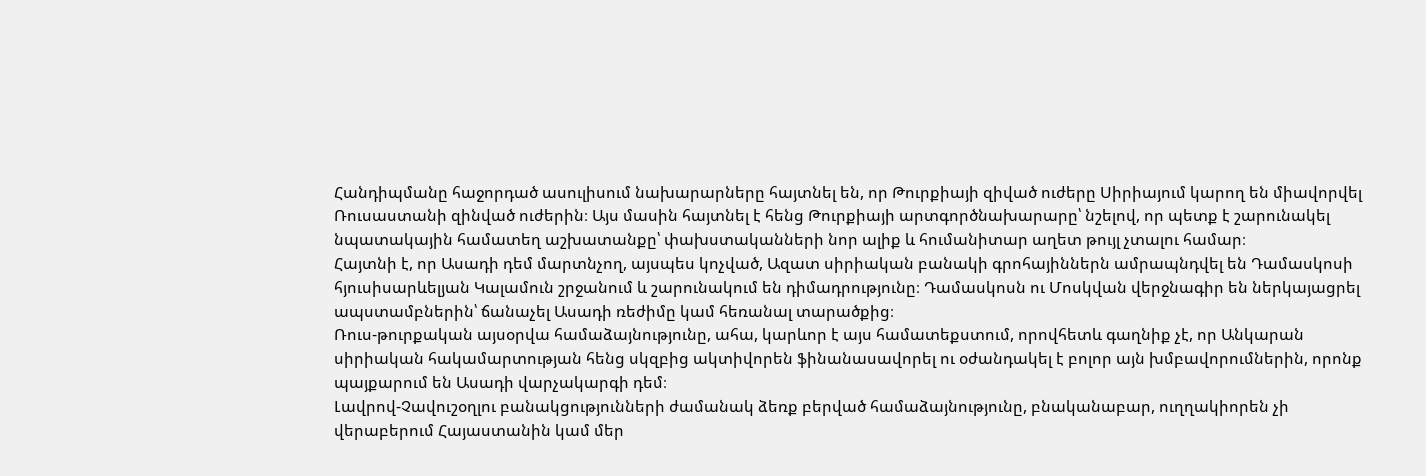Հանդիպմանը հաջորդած ասուլիսում նախարարները հայտնել են, որ Թուրքիայի զիված ուժերը Սիրիայում կարող են միավորվել Ռուսաստանի զինված ուժերին։ Այս մասին հայտնել է հենց Թուրքիայի արտգործնախարարը՝ նշելով, որ պետք է շարունակել նպատակային համատեղ աշխատանքը՝ փախստականների նոր ալիք և հումանիտար աղետ թույլ չտալու համար։
Հայտնի է, որ Ասադի դեմ մարտնչող, այսպես կոչված, Ազատ սիրիական բանակի գրոհայիններն ամրապնդվել են Դամասկոսի հյուսիսարևելյան Կալամուն շրջանում և շարունակում են դիմադրությունը։ Դամասկոսն ու Մոսկվան վերջնագիր են ներկայացրել ապստամբներին՝ ճանաչել Ասադի ռեժիմը կամ հեռանալ տարածքից։
Ռուս-թուրքական այսօրվա համաձայնությունը, ահա, կարևոր է այս համատեքստում, որովհետև գաղնիք չէ, որ Անկարան սիրիական հակամարտության հենց սկզբից ակտիվորեն ֆինանասավորել ու օժանդակել է բոլոր այն խմբավորումներին, որոնք պայքարում են Ասադի վարչակարգի դեմ։
Լավրով-Չավուշօղլու բանակցությունների ժամանակ ձեռք բերված համաձայնությունը, բնականաբար, ուղղակիորեն չի վերաբերում Հայաստանին կամ մեր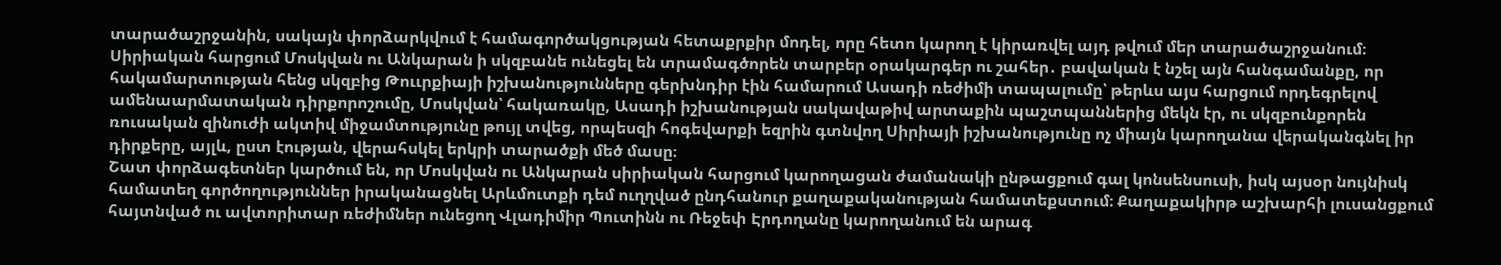տարածաշրջանին, սակայն փորձարկվում է համագործակցության հետաքրքիր մոդել, որը հետո կարող է կիրառվել այդ թվում մեր տարածաշրջանում։
Սիրիական հարցում Մոսկվան ու Անկարան ի սկզբանե ունեցել են տրամագծորեն տարբեր օրակարգեր ու շահեր․ բավական է նշել այն հանգամանքը, որ հակամարտության հենց սկզբից Թոււրքիայի իշխանությունները գերխնդիր էին համարում Ասադի ռեժիմի տապալումը՝ թերևս այս հարցում որդեգրելով ամենաարմատական դիրքորոշումը, Մոսկվան՝ հակառակը, Ասադի իշխանության սակավաթիվ արտաքին պաշտպաններից մեկն էր, ու սկզբունքորեն ռուսական զինուժի ակտիվ միջամտությունը թույլ տվեց, որպեսզի հոգեվարքի եզրին գտնվող Սիրիայի իշխանությունը ոչ միայն կարողանա վերականգնել իր դիրքերը, այլև, ըստ էության, վերահսկել երկրի տարածքի մեծ մասը։
Շատ փորձագետներ կարծում են, որ Մոսկվան ու Անկարան սիրիական հարցում կարողացան ժամանակի ընթացքում գալ կոնսենսուսի, իսկ այսօր նույնիսկ համատեղ գործողություններ իրականացնել Արևմուտքի դեմ ուղղված ընդհանուր քաղաքականության համատեքստում։ Քաղաքակիրթ աշխարհի լուսանցքում հայտնված ու ավտորիտար ռեժիմներ ունեցող Վլադիմիր Պուտինն ու Ռեջեփ Էրդողանը կարողանում են արագ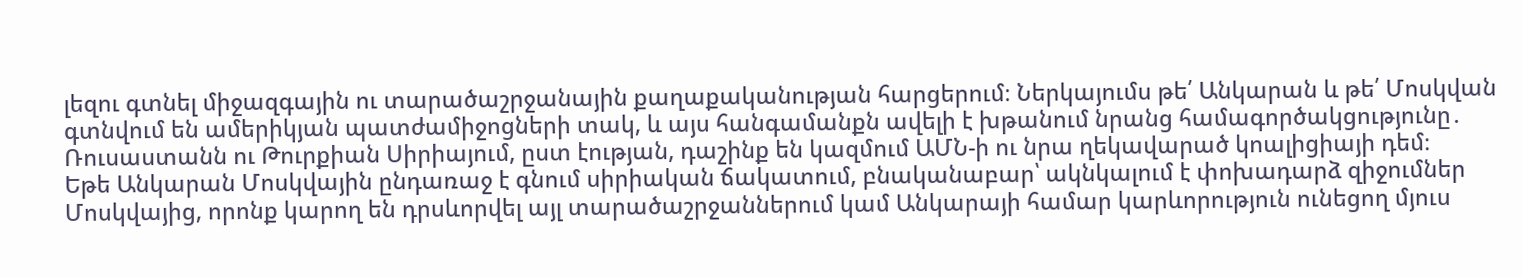լեզու գտնել միջազգային ու տարածաշրջանային քաղաքականության հարցերում։ Ներկայումս թե՛ Անկարան և թե՛ Մոսկվան գտնվում են ամերիկյան պատժամիջոցների տակ, և այս հանգամանքն ավելի է խթանում նրանց համագործակցությունը․ Ռուսաստանն ու Թուրքիան Սիրիայում, ըստ էության, դաշինք են կազմում ԱՄՆ-ի ու նրա ղեկավարած կոալիցիայի դեմ։
Եթե Անկարան Մոսկվային ընդառաջ է գնում սիրիական ճակատում, բնականաբար՝ ակնկալում է փոխադարձ զիջումներ Մոսկվայից, որոնք կարող են դրսևորվել այլ տարածաշրջաններում կամ Անկարայի համար կարևորություն ունեցող մյուս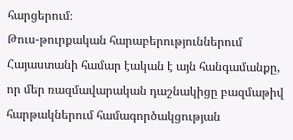հարցերում։
Թուս-թուրքական հարաբերություններում Հայաստանի համար էական է այն հանգամանքը, որ մեր ռազմավարական դաշնակիցը բազմաթիվ հարթակներում համագործակցության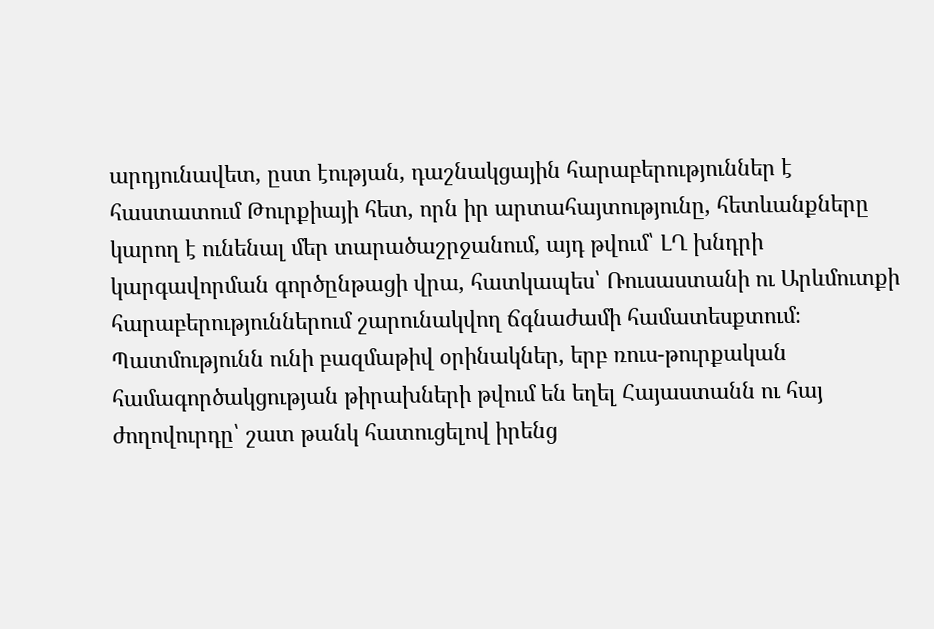արդյունավետ, ըստ էության, դաշնակցային հարաբերություններ է հաստատում Թուրքիայի հետ, որն իր արտահայտությունը, հետևանքները կարող է ունենալ մեր տարածաշրջանում, այդ թվում՝ ԼՂ խնդրի կարգավորման գործընթացի վրա, հատկապես՝ Ռուսաստանի ու Արևմուտքի հարաբերություններում շարունակվող ճգնաժամի համատեսքտում։
Պատմությունն ունի բազմաթիվ օրինակներ, երբ ռուս-թուրքական համագործակցության թիրախների թվում են եղել Հայաստանն ու հայ ժողովուրդը՝ շատ թանկ հատուցելով իրենց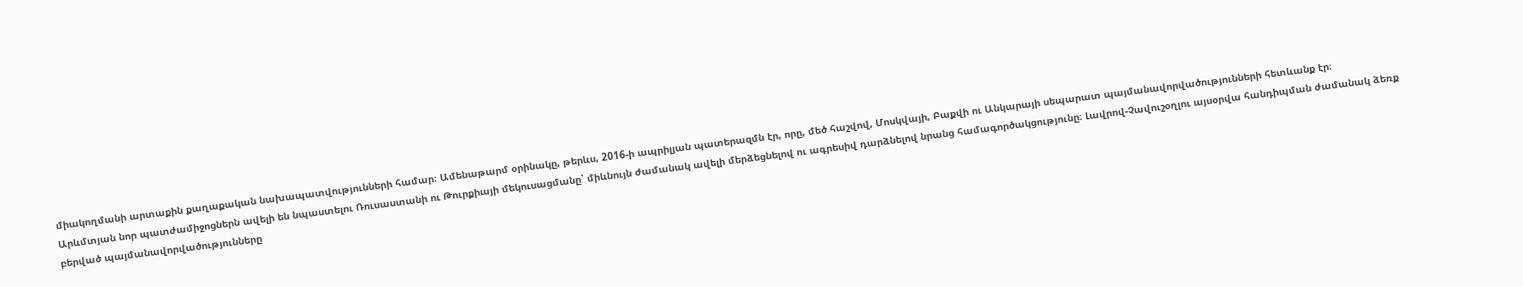միակողմանի արտաքին քաղաքական նախապատվությունների համար։ Ամենաթարմ օրինակը, թերևս, 2016-ի ապրիլյան պատերազմն էր, որը, մեծ հաշվով, Մոսկվայի, Բաքվի ու Անկարայի սեպարատ պայմանավորվածությունների հետևանք էր։
Արևմտյան նոր պատժամիջոցներն ավելի են նպաստելու Ռուսաստանի ու Թուրքիայի մեկուսացմանը՝ միևնույն ժամանակ ավելի մերձեցնելով ու ագրեսիվ դարձնելով նրանց համագործակցությունը։ Լավրով-Չավուշօղլու այսօրվա հանդիպման ժամանակ ձեռք բերված պայմանավորվածությունները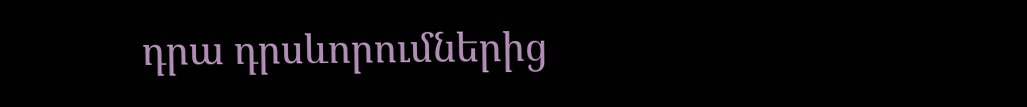դրա դրսևորումներից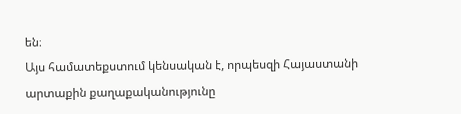են։
Այս համատեքստում կենսական է, որպեսզի Հայաստանի արտաքին քաղաքականությունը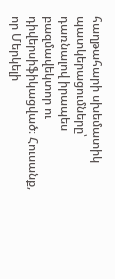հաղթահարի սխեմատիկ պատկերացումները՝ դառնալով իրապես բազմավեկտոր ու դիվերսիֆիկացված։ Հուսանք, որ Մերկելի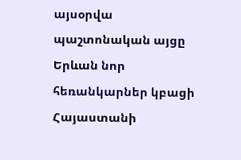այսօրվա պաշտոնական այցը Երևան նոր հեռանկարներ կբացի Հայաստանի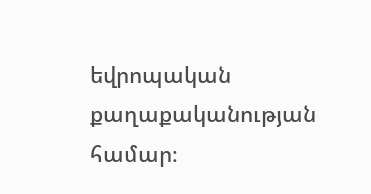եվրոպական քաղաքականության համար։